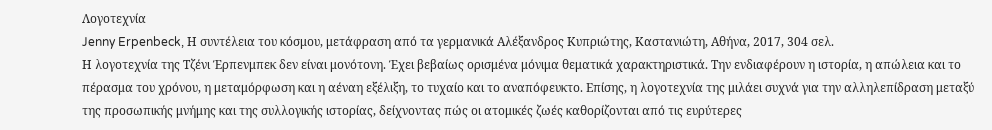Λογοτεχνία
Jenny Erpenbeck, Η συντέλεια του κόσμου, μετάφραση από τα γερμανικά Αλέξανδρος Κυπριώτης, Καστανιώτη, Αθήνα, 2017, 304 σελ.
Η λογοτεχνία της Τζένι Έρπενμπεκ δεν είναι μονότονη. Έχει βεβαίως ορισμένα μόνιμα θεματικά χαρακτηριστικά. Την ενδιαφέρουν η ιστορία, η απώλεια και το πέρασμα του χρόνου, η μεταμόρφωση και η αέναη εξέλιξη, το τυχαίο και το αναπόφευκτο. Επίσης, η λογοτεχνία της μιλάει συχνά για την αλληλεπίδραση μεταξύ της προσωπικής μνήμης και της συλλογικής ιστορίας, δείχνοντας πώς οι ατομικές ζωές καθορίζονται από τις ευρύτερες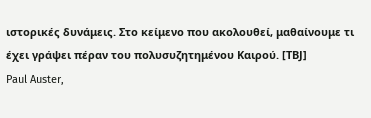ιστορικές δυνάμεις. Στο κείμενο που ακολουθεί, μαθαίνουμε τι έχει γράψει πέραν του πολυσυζητημένου Καιρού. [ΤΒJ]
Paul Auster,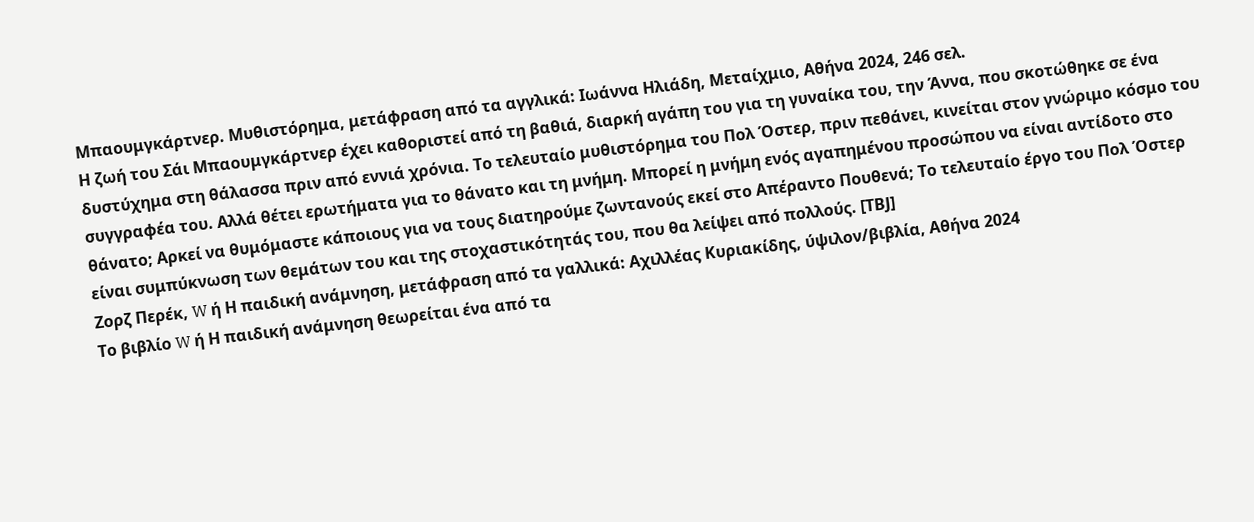Μπαουμγκάρτνερ. Μυθιστόρημα, μετάφραση από τα αγγλικά: Ιωάννα Ηλιάδη, Μεταίχμιο, Αθήνα 2024, 246 σελ.
Η ζωή του Σάι Μπαουμγκάρτνερ έχει καθοριστεί από τη βαθιά, διαρκή αγάπη του για τη γυναίκα του, την Άννα, που σκοτώθηκε σε ένα δυστύχημα στη θάλασσα πριν από εννιά χρόνια. Το τελευταίο μυθιστόρημα του Πολ Όστερ, πριν πεθάνει, κινείται στον γνώριμο κόσμο του συγγραφέα του. Αλλά θέτει ερωτήματα για το θάνατο και τη μνήμη. Μπορεί η μνήμη ενός αγαπημένου προσώπου να είναι αντίδοτο στο θάνατο; Αρκεί να θυμόμαστε κάποιους για να τους διατηρούμε ζωντανούς εκεί στο Απέραντο Πουθενά; Το τελευταίο έργο του Πολ Όστερ είναι συμπύκνωση των θεμάτων του και της στοχαστικότητάς του, που θα λείψει από πολλούς. [ΤΒJ]
Ζορζ Περέκ, W ή Η παιδική ανάμνηση, μετάφραση από τα γαλλικά: Αχιλλέας Κυριακίδης, ύψιλον/βιβλία, Αθήνα 2024
Το βιβλίο W ή Η παιδική ανάμνηση θεωρείται ένα από τα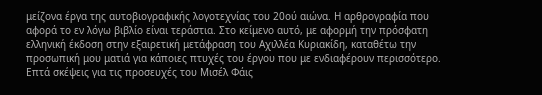μείζονα έργα της αυτοβιογραφικής λογοτεχνίας του 20ού αιώνα. Η αρθρογραφία που αφορά το εν λόγω βιβλίο είναι τεράστια. Στο κείμενο αυτό, με αφορμή την πρόσφατη ελληνική έκδοση στην εξαιρετική μετάφραση του Αχιλλέα Κυριακίδη, καταθέτω την προσωπική μου ματιά για κάποιες πτυχές του έργου που με ενδιαφέρουν περισσότερο.
Επτά σκέψεις για τις προσευχές του Μισέλ Φάις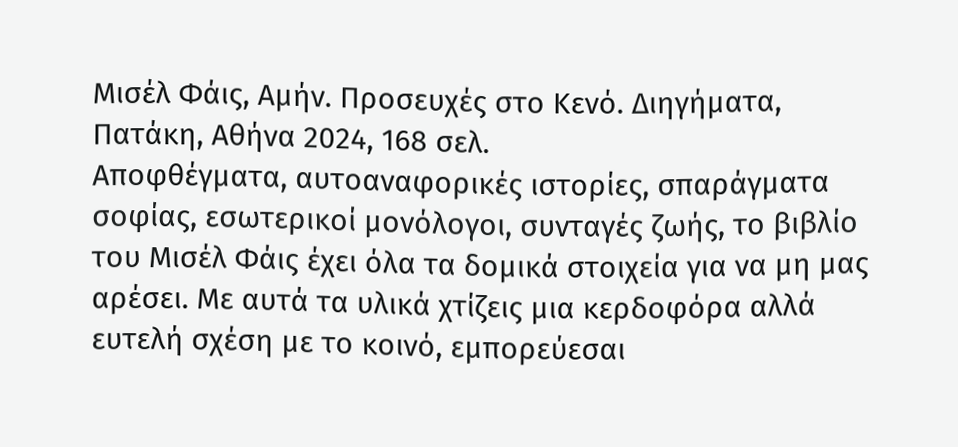Μισέλ Φάις, Αμήν. Προσευχές στο Κενό. Διηγήματα, Πατάκη, Aθήνα 2024, 168 σελ.
Αποφθέγματα, αυτοαναφορικές ιστορίες, σπαράγματα σοφίας, εσωτερικοί μονόλογοι, συνταγές ζωής, το βιβλίο του Mισέλ Φάις έχει όλα τα δομικά στοιχεία για να μη μας αρέσει. Με αυτά τα υλικά χτίζεις μια κερδοφόρα αλλά ευτελή σχέση με το κοινό, εμπορεύεσαι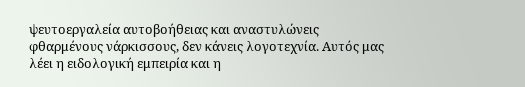ψευτοεργαλεία αυτοβοήθειας και αναστυλώνεις φθαρμένους νάρκισσους, δεν κάνεις λογοτεχνία. Αυτός μας λέει η ειδολογική εμπειρία και η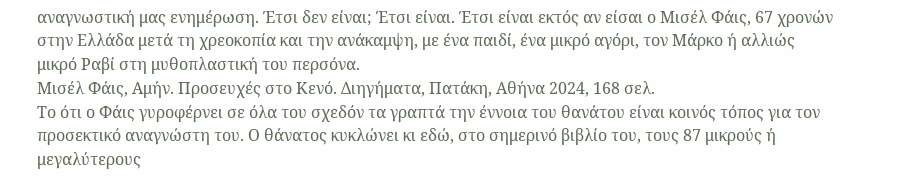αναγνωστική μας ενημέρωση. Έτσι δεν είναι; Έτσι είναι. Έτσι είναι εκτός αν είσαι ο Μισέλ Φάις, 67 χρονών στην Ελλάδα μετά τη χρεοκοπία και την ανάκαμψη, με ένα παιδί, ένα μικρό αγόρι, τον Μάρκο ή αλλιώς μικρό Ραβί στη μυθοπλαστική του περσόνα.
Μισέλ Φάις, Αμήν. Προσευχές στο Κενό. Διηγήματα, Πατάκη, Aθήνα 2024, 168 σελ.
Το ότι ο Φάις γυροφέρνει σε όλα του σχεδόν τα γραπτά την έννοια του θανάτου είναι κοινός τόπος για τον προσεκτικό αναγνώστη του. Ο θάνατος κυκλώνει κι εδώ, στο σημερινό βιβλίο του, τους 87 μικρούς ή μεγαλύτερους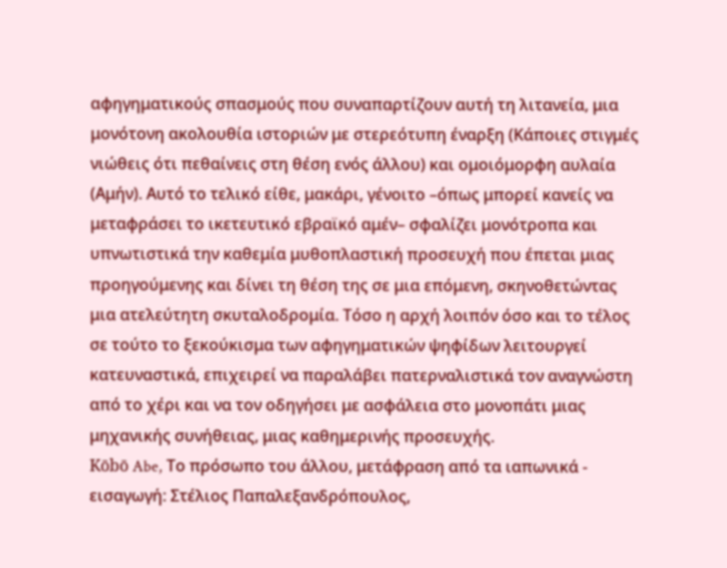αφηγηματικούς σπασμούς που συναπαρτίζουν αυτή τη λιτανεία, μια μονότονη ακολουθία ιστοριών με στερεότυπη έναρξη (Κάποιες στιγμές νιώθεις ότι πεθαίνεις στη θέση ενός άλλου) και ομοιόμορφη αυλαία (Αμήν). Αυτό το τελικό είθε, μακάρι, γένοιτο –όπως μπορεί κανείς να μεταφράσει το ικετευτικό εβραϊκό αμέν– σφαλίζει μονότροπα και υπνωτιστικά την καθεμία μυθοπλαστική προσευχή που έπεται μιας προηγούμενης και δίνει τη θέση της σε μια επόμενη, σκηνοθετώντας μια ατελεύτητη σκυταλοδρομία. Τόσο η αρχή λοιπόν όσο και το τέλος σε τούτο το ξεκούκισμα των αφηγηματικών ψηφίδων λειτουργεί κατευναστικά, επιχειρεί να παραλάβει πατερναλιστικά τον αναγνώστη από το χέρι και να τον οδηγήσει με ασφάλεια στο μονοπάτι μιας μηχανικής συνήθειας, μιας καθημερινής προσευχής.
Kōbō Abe, Το πρόσωπο του άλλου, μετάφραση από τα ιαπωνικά - εισαγωγή: Στέλιος Παπαλεξανδρόπουλος,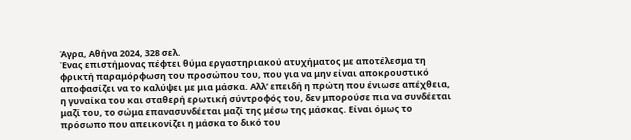Άγρα, Αθήνα 2024, 328 σελ.
Ένας επιστήμονας πέφτει θύμα εργαστηριακού ατυχήματος με αποτέλεσμα τη φρικτή παραμόρφωση του προσώπου του, που για να μην είναι αποκρουστικό αποφασίζει να το καλύψει με μια μάσκα. Αλλ’ επειδή η πρώτη που ένιωσε απέχθεια, η γυναίκα του και σταθερή ερωτική σύντροφός του, δεν μπορούσε πια να συνδέεται μαζί του, το σώμα επανασυνδέεται μαζί της μέσω της μάσκας. Είναι όμως το πρόσωπο που απεικονίζει η μάσκα το δικό του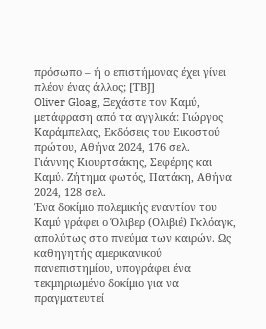πρόσωπο – ή ο επιστήμονας έχει γίνει πλέον ένας άλλος; [ΤΒJ]
Oliver Gloag, Ξεχάστε τον Καμύ, μετάφραση από τα αγγλικά: Γιώργος Καράμπελας, Εκδόσεις του Εικοστού πρώτου, Αθήνα 2024, 176 σελ.
Γιάννης Κιουρτσάκης, Σεφέρης και Καμύ. Ζήτημα φωτός, Πατάκη, Αθήνα 2024, 128 σελ.
Ένα δοκίμιο πολεμικής εναντίον του Καμύ γράφει ο Όλιβερ (Ολιβιέ) Γκλόαγκ, απολύτως στο πνεύμα των καιρών. Ως καθηγητής αμερικανικού πανεπιστημίου, υπογράφει ένα τεκμηριωμένο δοκίμιο για να πραγματευτεί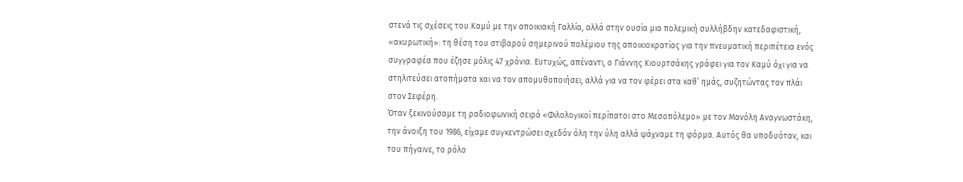στενά τις σχέσεις του Καμύ με την αποικιακή Γαλλία, αλλά στην ουσία μια πολεμική συλλήβδην κατεδαφιστική, «ακυρωτική»: τη θέση του στιβαρού σημερινού πολέμιου της αποικιοκρατίας για την πνευματική περιπέτεια ενός συγγραφέα που έζησε μόλις 47 χρόνια. Ευτυχώς, απέναντι, ο Γιάννης Κιουρτσάκης γράφει για τον Καμύ όχι για να στηλιτεύσει ατοπήματα και να τον απομυθοποιήσει, αλλά για να τον φέρει στα καθ’ ημάς, συζητώντας τον πλάι στον Σεφέρη.
Όταν ξεκινούσαμε τη ραδιοφωνική σειρά «Φιλολογικοί περίπατοι στο Μεσοπόλεμο» με τον Μανόλη Αναγνωστάκη, την άνοιξη του 1986, είχαμε συγκεντρώσει σχεδόν όλη την ύλη αλλά ψάχναμε τη φόρμα. Αυτός θα υποδυόταν, και του πήγαινε, το ρόλο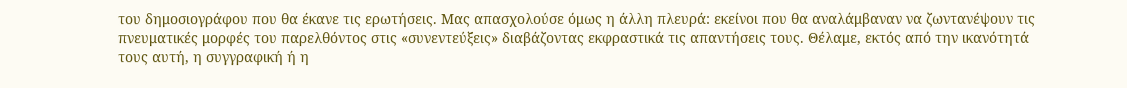του δημοσιογράφου που θα έκανε τις ερωτήσεις. Μας απασχολούσε όμως η άλλη πλευρά: εκείνοι που θα αναλάμβαναν να ζωντανέψουν τις πνευματικές μορφές του παρελθόντος στις «συνεντεύξεις» διαβάζοντας εκφραστικά τις απαντήσεις τους. Θέλαμε, εκτός από την ικανότητά τους αυτή, η συγγραφική ή η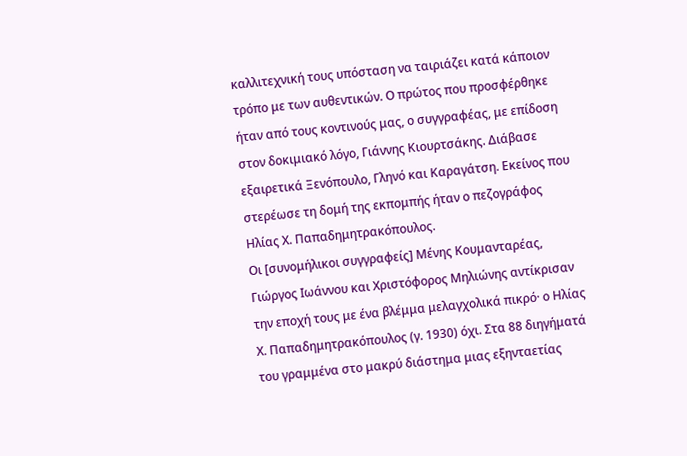καλλιτεχνική τους υπόσταση να ταιριάζει κατά κάποιον τρόπο με των αυθεντικών. Ο πρώτος που προσφέρθηκε ήταν από τους κοντινούς μας, ο συγγραφέας, με επίδοση στον δοκιμιακό λόγο, Γιάννης Κιουρτσάκης. Διάβασε εξαιρετικά Ξενόπουλο, Γληνό και Καραγάτση. Εκείνος που στερέωσε τη δομή της εκπομπής ήταν ο πεζογράφος Ηλίας Χ. Παπαδημητρακόπουλος.
Οι [συνομήλικοι συγγραφείς] Μένης Κουμανταρέας, Γιώργος Ιωάννου και Χριστόφορος Μηλιώνης αντίκρισαν την εποχή τους με ένα βλέμμα μελαγχολικά πικρό· ο Ηλίας Χ. Παπαδημητρακόπουλος (γ. 1930) όχι. Στα 88 διηγήματά του γραμμένα στο μακρύ διάστημα μιας εξηνταετίας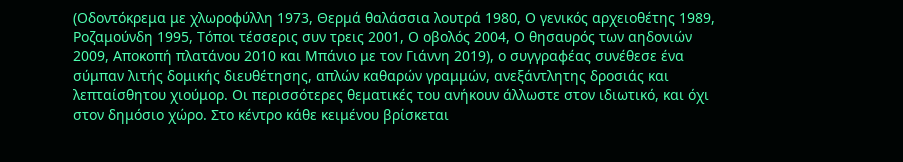(Οδοντόκρεμα με χλωροφύλλη 1973, Θερμά θαλάσσια λουτρά 1980, Ο γενικός αρχειοθέτης 1989, Ροζαμούνδη 1995, Τόποι τέσσερις συν τρεις 2001, Ο οβολός 2004, Ο θησαυρός των αηδονιών 2009, Αποκοπή πλατάνου 2010 και Μπάνιο με τον Γιάννη 2019), ο συγγραφέας συνέθεσε ένα σύμπαν λιτής δομικής διευθέτησης, απλών καθαρών γραμμών, ανεξάντλητης δροσιάς και λεπταίσθητου χιούμορ. Οι περισσότερες θεματικές του ανήκουν άλλωστε στον ιδιωτικό, και όχι στον δημόσιο χώρο. Στο κέντρο κάθε κειμένου βρίσκεται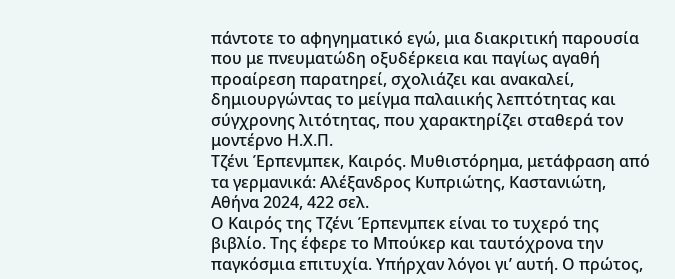πάντοτε το αφηγηματικό εγώ, μια διακριτική παρουσία που με πνευματώδη οξυδέρκεια και παγίως αγαθή προαίρεση παρατηρεί, σχολιάζει και ανακαλεί, δημιουργώντας το μείγμα παλαιικής λεπτότητας και σύγχρονης λιτότητας, που χαρακτηρίζει σταθερά τον μοντέρνο Η.Χ.Π.
Τζένι Έρπενμπεκ, Καιρός. Μυθιστόρημα, μετάφραση από τα γερμανικά: Αλέξανδρος Κυπριώτης, Καστανιώτη, Αθήνα 2024, 422 σελ.
Ο Καιρός της Τζένι Έρπενμπεκ είναι το τυχερό της βιβλίο. Της έφερε το Μπούκερ και ταυτόχρονα την παγκόσμια επιτυχία. Υπήρχαν λόγοι γι’ αυτή. Ο πρώτος,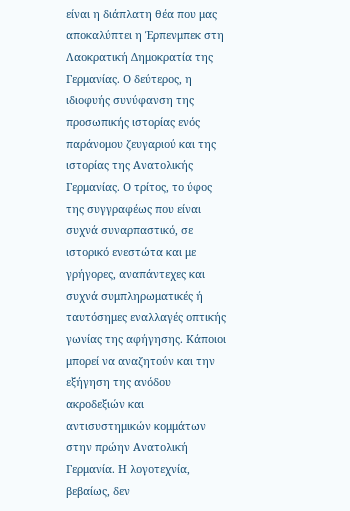είναι η διάπλατη θέα που μας αποκαλύπτει η Έρπενμπεκ στη Λαοκρατική Δημοκρατία της Γερμανίας. Ο δεύτερος, η ιδιοφυής συνύφανση της προσωπικής ιστορίας ενός παράνομου ζευγαριού και της ιστορίας της Ανατολικής Γερμανίας. Ο τρίτος, το ύφος της συγγραφέως που είναι συχνά συναρπαστικό, σε ιστορικό ενεστώτα και με γρήγορες, αναπάντεχες και συχνά συμπληρωματικές ή ταυτόσημες εναλλαγές οπτικής γωνίας της αφήγησης. Κάποιοι μπορεί να αναζητούν και την εξήγηση της ανόδου ακροδεξιών και αντισυστημικών κομμάτων στην πρώην Ανατολική Γερμανία. Η λογοτεχνία, βεβαίως, δεν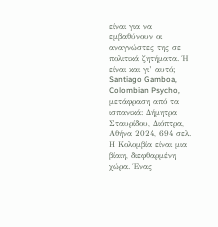είναι για να εμβαθύνουν οι αναγνώστες της σε πολιτικά ζητήματα. Ή είναι και γι’ αυτό;
Santiago Gamboa, Colombian Psycho, μετάφραση από τα ισπανικά: Δήμητρα Σταυρίδου, Διόπτρα, Αθήνα 2024, 694 σελ.
Η Κολομβία είναι μια βίαιη, διεφθαρμένη χώρα. Ένας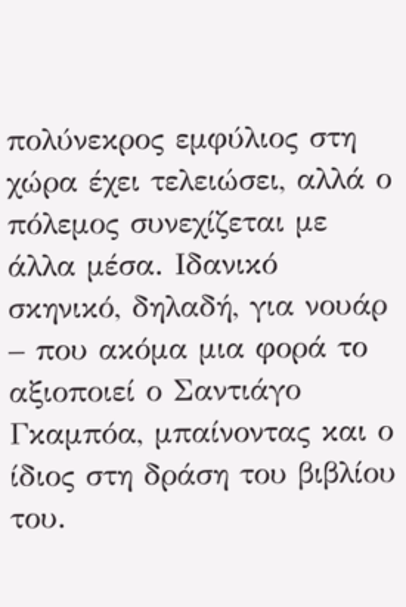πολύνεκρος εμφύλιος στη χώρα έχει τελειώσει, αλλά ο πόλεμος συνεχίζεται με άλλα μέσα. Ιδανικό σκηνικό, δηλαδή, για νουάρ – που ακόμα μια φορά το αξιοποιεί ο Σαντιάγο Γκαμπόα, μπαίνοντας και ο ίδιος στη δράση του βιβλίου του.